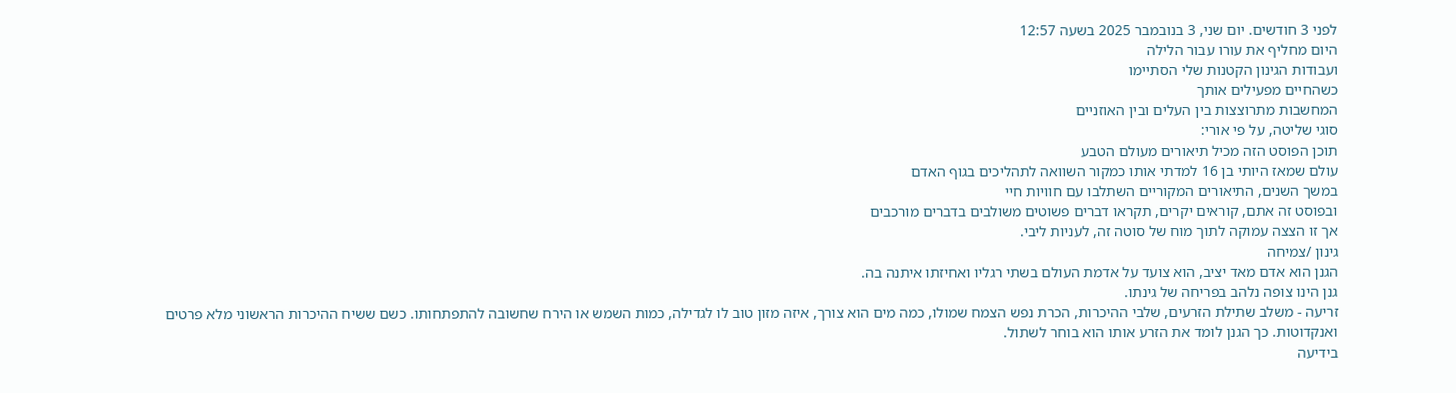לפני 3 חודשים. יום שני, 3 בנובמבר 2025 בשעה 12:57
היום מחליף את עורו עבור הלילה
ועבודות הגינון הקטנות שלי הסתיימו
כשהחיים מפעילים אותך
המחשבות מתרוצצות בין העלים ובין האוזניים
סוגי שליטה, על פי אורי:
תוכן הפוסט הזה מכיל תיאורים מעולם הטבע
עולם שמאז היותי בן 16 למדתי אותו כמקור השוואה לתהליכים בגוף האדם
במשך השנים, התיאורים המקוריים השתלבו עם חוויות חיי
ובפוסט זה אתם, קוראים יקרים, תקראו דברים פשוטים משולבים בדברים מורכבים
אך זו הצצה עמוקה לתוך מוח של סוטה זה, לעניות ליבי.
גינון /צמיחה
הגנן הוא אדם מאד יציב, הוא צועד על אדמת העולם בשתי רגליו ואחיזתו איתנה בה.
גנן הינו צופה נלהב בפריחה של גינתו.
זריעה - משלב שתילת הזרעים, שלבי ההיכרות, הכרת נפש הצמח שמולו, כמה מים הוא צורך, איזה מזון טוב לו לגדילה, כמות השמש או הירח שחשובה להתפתחותו. כשם ששיח ההיכרות הראשוני מלא פרטים ואנקדוטות. כך הגנן לומד את הזרע אותו הוא בוחר לשתול.
בידיעה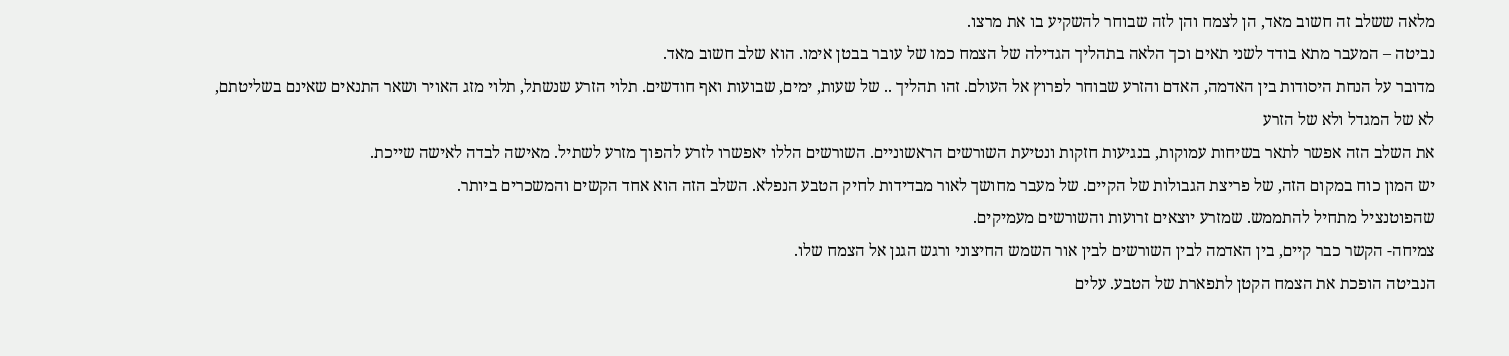מלאה ששלב זה חשוב מאד, הן לצמח והן לזה שבוחר להשקיע בו את מרצו.
נביטה – המעבר מתא בודד לשני תאים וכך הלאה בתהליך הגדילה של הצמח כמו של עובר בבטן אימו. הוא שלב חשוב מאד.
מדובר על הנחת היסודות בין האדמה, האדם והזרע שבוחר לפרוץ אל העולם. זהו תהליך .. של שעות, ימים, שבועות ואף חודשים. תלוי הזרע שנשתל, תלוי מזג האויר ושאר התנאים שאינם בשליטתם, לא של המגדל ולא של הזרע
את השלב הזה אפשר לתאר בשיחות עמוקות, בנגיעות חזקות ונטיעת השורשים הראשוניים. השורשים הללו יאפשרו לזרע להפוך מזרע לשתיל. מאישה לבדה לאישה שייכת.
יש המון כוח במקום הזה, של פריצת הגבולות של הקיים. של מעבר מחושך לאור מבדידות לחיק הטבע הנפלא. השלב הזה הוא אחד הקשים והמשכרים ביותר.
שהפוטנציל מתחיל להתממש. שמזרע יוצאים זרועות והשורשים מעמיקים.
צמיחה- הקשר כבר קיים, בין האדמה לבין השורשים לבין אור השמש החיצוני ורגש הגנן אל הצמח שלו.
הנביטה הופכת את הצמח הקטן לתפארת של הטבע. עלים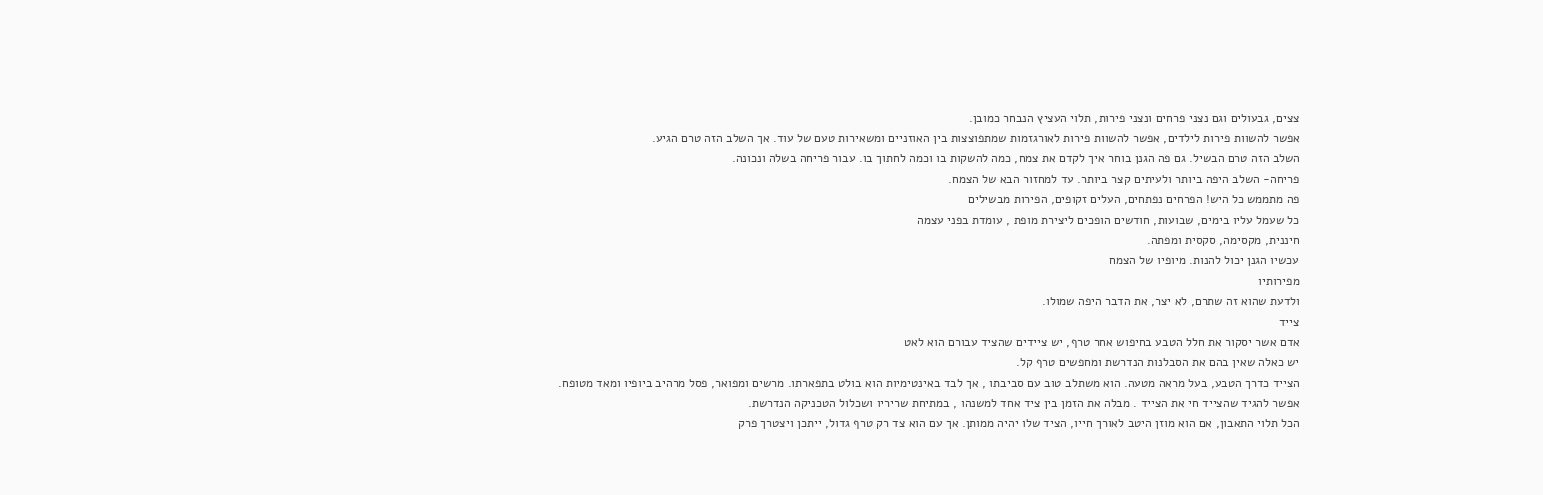צצים, גבעולים וגם נצני פרחים ונצני פירות, תלוי העציץ הנבחר כמובן.
אפשר להשוות פירות לילדים, אפשר להשוות פירות לאורגזמות שמתפוצצות בין האוזניים ומשאירות טעם של עוד. אך השלב הזה טרם הגיע.
השלב הזה טרם הבשיל. גם פה הגנן בוחר איך לקדם את צמח, כמה להשקות בו וכמה לחתוך בו. עבור פריחה בשלה ונכונה.
פריחה- השלב היפה ביותר ולעיתים קצר ביותר. עד למחזור הבא של הצמח.
פה מתממש כל היש! הפרחים נפתחים, העלים זקופים, הפירות מבשילים
כל שעמל עליו בימים, שבועות, חודשים הופכים ליצירת מופת , עומדת בפני עצמה
חיננית, מקסימה, סקסית ומפתה.
עכשיו הגנן יכול להנות. מיופיו של הצמח
מפירותיו
ולדעת שהוא זה שתרם, לא יצר, את הדבר היפה שמולו.
צייד
אדם אשר יסקור את חלל הטבע בחיפוש אחר טרף, יש ציידים שהציד עבורם הוא לאט
יש כאלה שאין בהם את הסבלנות הנדרשת ומחפשים טרף קל.
הצייד כדרך הטבע, בעל מראה מטעה. הוא משתלב טוב עם סביבתו , אך לבד באינטימיות הוא בולט בתפארתו. מרשים ומפואר, פסל מרהיב ביופיו ומאד מטופח.
אפשר להגיד שהצייד חי את הצייד . מבלה את הזמן בין ציד אחד למשנהו , במתיחת שריריו ושכלול הטכניקה הנדרשת.
הכל תלוי התאבון, אם הוא מוזן היטב לאורך חייו, הציד שלו יהיה ממותן. אך עם הוא צד רק טרף גדול, ייתכן ויצטרך פרק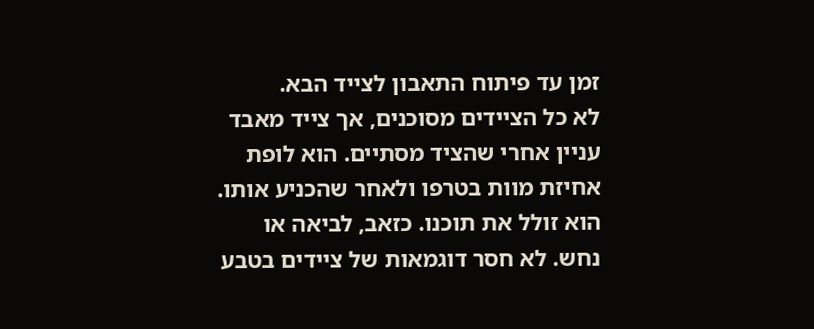זמן עד פיתוח התאבון לצייד הבא.
לא כל הציידים מסוכנים, אך צייד מאבד עניין אחרי שהציד מסתיים. הוא לופת אחיזת מוות בטרפו ולאחר שהכניע אותו. הוא זולל את תוכנו. כזאב, לביאה או נחש. לא חסר דוגמאות של ציידים בטבע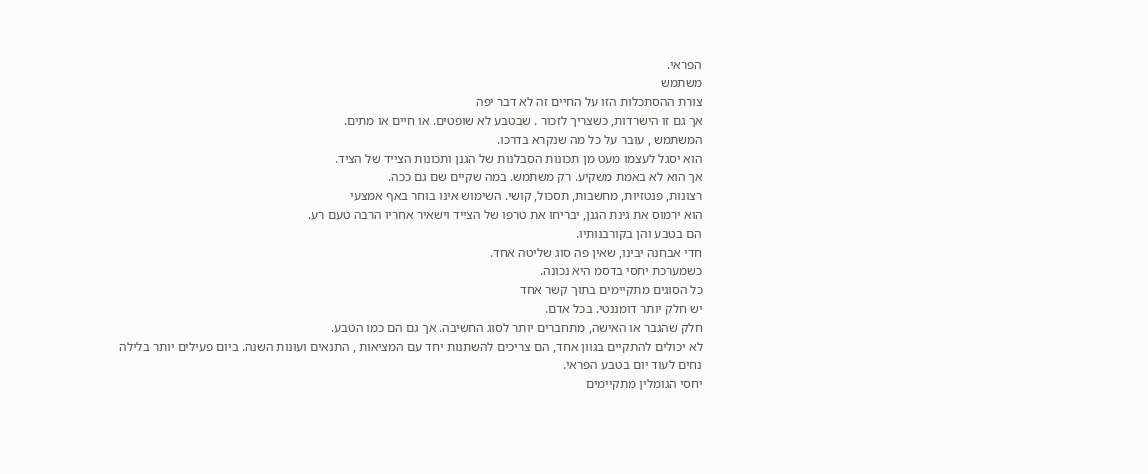הפראי.
משתמש
צורת ההסתכלות הזו על החיים זה לא דבר יפה
אך גם זו הישרדות, כשצריך לזכור . שבטבע לא שופטים. או חיים או מתים.
המשתמש , עובר על כל מה שנקרא בדרכו.
הוא יסגל לעצמו מעט מן תכונות הסבלנות של הגנן ותכונות הצייד של הציד.
אך הוא לא באמת משקיע. רק משתמש. במה שקיים שם גם ככה.
רצונות, פנטזיות, מחשבות, תסכול, קושי. השימוש אינו בוחר באף אמצעי
הוא ירמוס את גינת הגנן, יבריחו את טרפו של הצייד וישאיר אחריו הרבה טעם רע.
הם בטבע והן בקורבנותיו.
חדי אבחנה יבינו, שאין פה סוג שליטה אחד.
כשמערכת יחסי בדסמ היא נכונה.
כל הסוגים מתקיימים בתוך קשר אחד
יש חלק יותר דומננטי. בכל אדם.
חלק שהגבר או האישה, מתחברים יותר לסוג החשיבה. אך גם הם כמו הטבע.
לא יכולים להתקיים בגוון אחד, הם צריכים להשתנות יחד עם המציאות , התנאים ועונות השנה. ביום פעילים יותר בלילה נחים לעוד יום בטבע הפראי.
יחסי הגומלין מתקיימים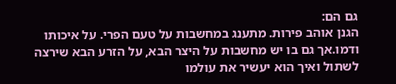גם הם:
הגנן אוהב פירות. מתענג במחשבות על טעם הפרי. על איכותו ודמו.אך גם בו יש מחשבות על היצר הבא, על הזרע הבא שירצה לשתול ואיך הוא יעשיר את עולמו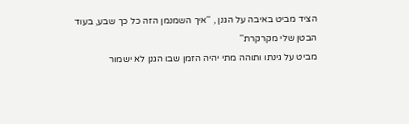הציד מביט באיבה על הגנן , ''איך השמנמן הזה כל כך שבע, בעוד הבטן שלי מקרקרת''
מביט על גינתו ותוהה מתי יהיה הזמן שבו הגנן לא ישמור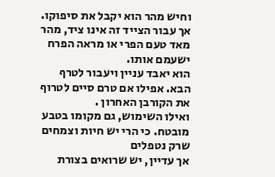וחיש מהר הוא יקבל את סיפוקו.
אך עבור הצייד זה אינו ציד, מהר מאד טעם הפרי או מראה הפרח ישעמם אותו.
הוא יאבד עניין ויעבור לטרף הבא. אפילו אם טרם סיים לטרוף את הקורבן האחרון .
ואילו השימוש, גם מקומו בטבע מובטח. כי הרי יש חיות וצמחים שרק נטפלים
אך עדיין, יש שרואים בצורת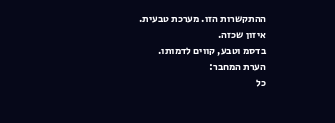ההתקשרות הזו. מערכת טבעית.
איזון שכזה.
בדסמ וטבע, קווים לדמותו.
הערת המחבר:
כל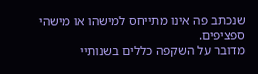שנכתב פה אינו מתייחס למישהו או מישהי ספציפים.
מדובר על השקפה כללים בשנותיי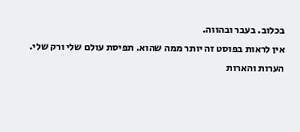בכלוב. בעבר ובהווה.
אין לראות בפוסט זה יותר ממה שהוא. תפיסת עולם שלי ורק שלי.
הערות והארות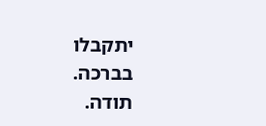יתקבלו בברכה.
תודה.